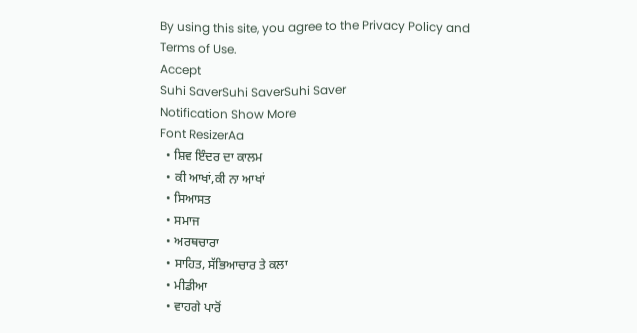By using this site, you agree to the Privacy Policy and Terms of Use.
Accept
Suhi SaverSuhi SaverSuhi Saver
Notification Show More
Font ResizerAa
  • ਸ਼ਿਵ ਇੰਦਰ ਦਾ ਕਾਲਮ
  • ਕੀ ਆਖਾਂ,ਕੀ ਨਾ ਆਖਾਂ
  • ਸਿਆਸਤ
  • ਸਮਾਜ
  • ਅਰਥਚਾਰਾ
  • ਸਾਹਿਤ, ਸੱਭਿਆਚਾਰ ਤੇ ਕਲਾ
  • ਮੀਡੀਆ
  • ਵਾਹਗੇ ਪਾਰੋਂ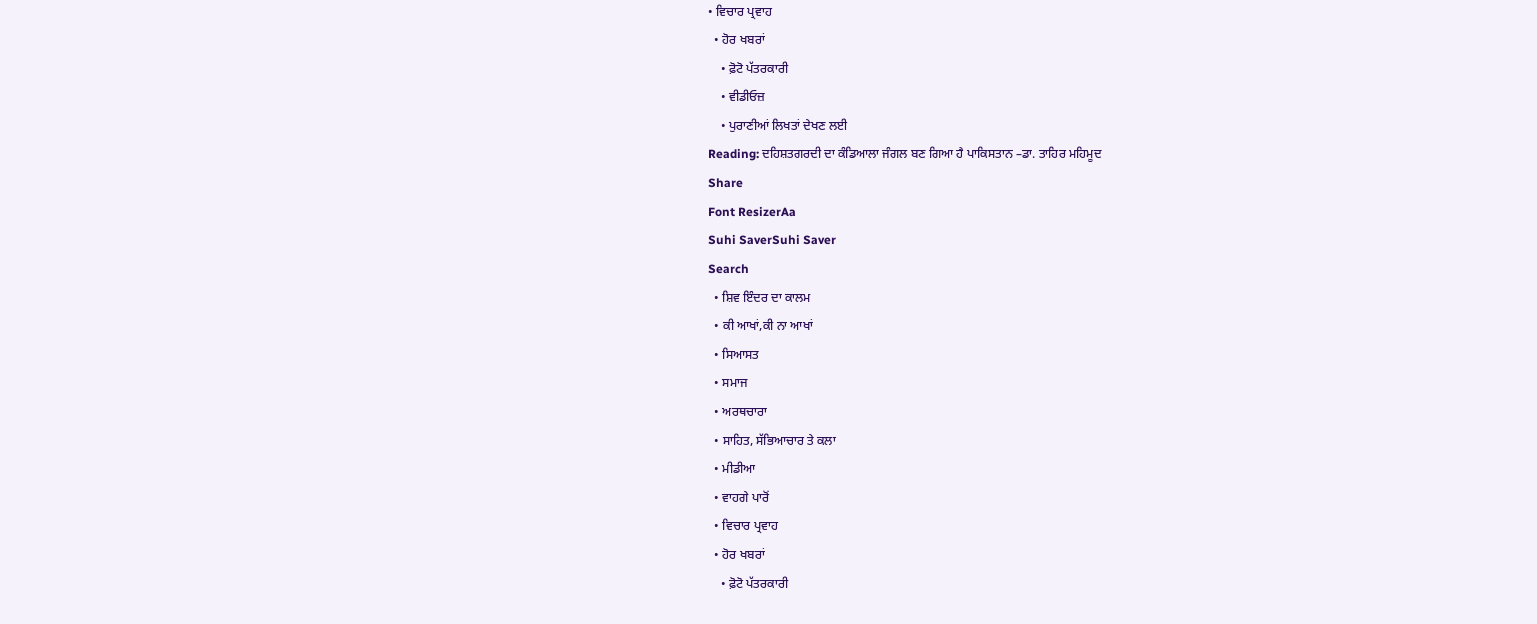• ਵਿਚਾਰ ਪ੍ਰਵਾਹ
  • ਹੋਰ ਖਬਰਾਂ
    • ਫ਼ੋਟੋ ਪੱਤਰਕਾਰੀ
    • ਵੀਡੀਓਜ਼
    • ਪੁਰਾਣੀਆਂ ਲਿਖਤਾਂ ਦੇਖਣ ਲਈ
Reading: ਦਹਿਸ਼ਤਗਰਦੀ ਦਾ ਕੰਡਿਆਲਾ ਜੰਗਲ ਬਣ ਗਿਆ ਹੈ ਪਾਕਿਸਤਾਨ –ਡਾ. ਤਾਹਿਰ ਮਹਿਮੂਦ
Share
Font ResizerAa
Suhi SaverSuhi Saver
Search
  • ਸ਼ਿਵ ਇੰਦਰ ਦਾ ਕਾਲਮ
  • ਕੀ ਆਖਾਂ,ਕੀ ਨਾ ਆਖਾਂ
  • ਸਿਆਸਤ
  • ਸਮਾਜ
  • ਅਰਥਚਾਰਾ
  • ਸਾਹਿਤ, ਸੱਭਿਆਚਾਰ ਤੇ ਕਲਾ
  • ਮੀਡੀਆ
  • ਵਾਹਗੇ ਪਾਰੋਂ
  • ਵਿਚਾਰ ਪ੍ਰਵਾਹ
  • ਹੋਰ ਖਬਰਾਂ
    • ਫ਼ੋਟੋ ਪੱਤਰਕਾਰੀ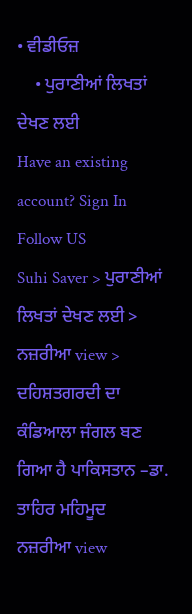• ਵੀਡੀਓਜ਼
    • ਪੁਰਾਣੀਆਂ ਲਿਖਤਾਂ ਦੇਖਣ ਲਈ
Have an existing account? Sign In
Follow US
Suhi Saver > ਪੁਰਾਣੀਆਂ ਲਿਖਤਾਂ ਦੇਖਣ ਲਈ > ਨਜ਼ਰੀਆ view > ਦਹਿਸ਼ਤਗਰਦੀ ਦਾ ਕੰਡਿਆਲਾ ਜੰਗਲ ਬਣ ਗਿਆ ਹੈ ਪਾਕਿਸਤਾਨ –ਡਾ. ਤਾਹਿਰ ਮਹਿਮੂਦ
ਨਜ਼ਰੀਆ view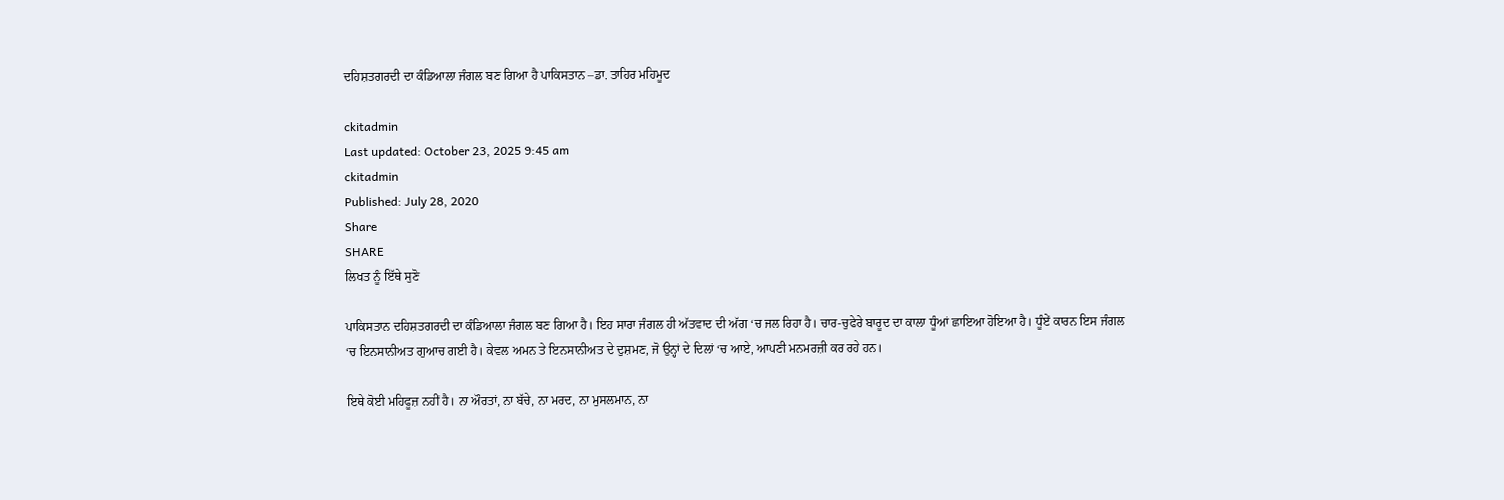ਦਹਿਸ਼ਤਗਰਦੀ ਦਾ ਕੰਡਿਆਲਾ ਜੰਗਲ ਬਣ ਗਿਆ ਹੈ ਪਾਕਿਸਤਾਨ –ਡਾ. ਤਾਹਿਰ ਮਹਿਮੂਦ

ckitadmin
Last updated: October 23, 2025 9:45 am
ckitadmin
Published: July 28, 2020
Share
SHARE
ਲਿਖਤ ਨੂੰ ਇੱਥੇ ਸੁਣੋ

ਪਾਕਿਸਤਾਨ ਦਹਿਸ਼ਤਗਰਦੀ ਦਾ ਕੰਡਿਆਲਾ ਜੰਗਲ ਬਣ ਗਿਆ ਹੈ। ਇਹ ਸਾਰਾ ਜੰਗਲ ਹੀ ਅੱਤਵਾਦ ਦੀ ਅੱਗ ‘ਚ ਜਲ ਰਿਹਾ ਹੈ। ਚਾਰ-ਚੁਫੇਰੇ ਬਾਰੂਦ ਦਾ ਕਾਲਾ ਧੂੰਆਂ ਛਾਇਆ ਹੋਇਆ ਹੈ। ਧੂੰਏਂ ਕਾਰਨ ਇਸ ਜੰਗਲ ‘ਚ ਇਨਸਾਨੀਅਤ ਗੁਆਚ ਗਈ ਹੈ। ਕੇਵਲ ਅਮਨ ਤੇ ਇਨਸਾਨੀਅਤ ਦੇ ਦੁਸ਼ਮਣ, ਜੋ ਉਨ੍ਹਾਂ ਦੇ ਦਿਲਾਂ ‘ਚ ਆਏ, ਆਪਣੀ ਮਨਮਰਜ਼ੀ ਕਰ ਰਹੇ ਹਨ।

ਇਥੇ ਕੋਈ ਮਹਿਫੂਜ਼ ਨਹੀਂ ਹੈ। ਨਾ ਔਰਤਾਂ, ਨਾ ਬੱਚੇ, ਨਾ ਮਰਦ, ਨਾ ਮੁਸਲਮਾਨ, ਨਾ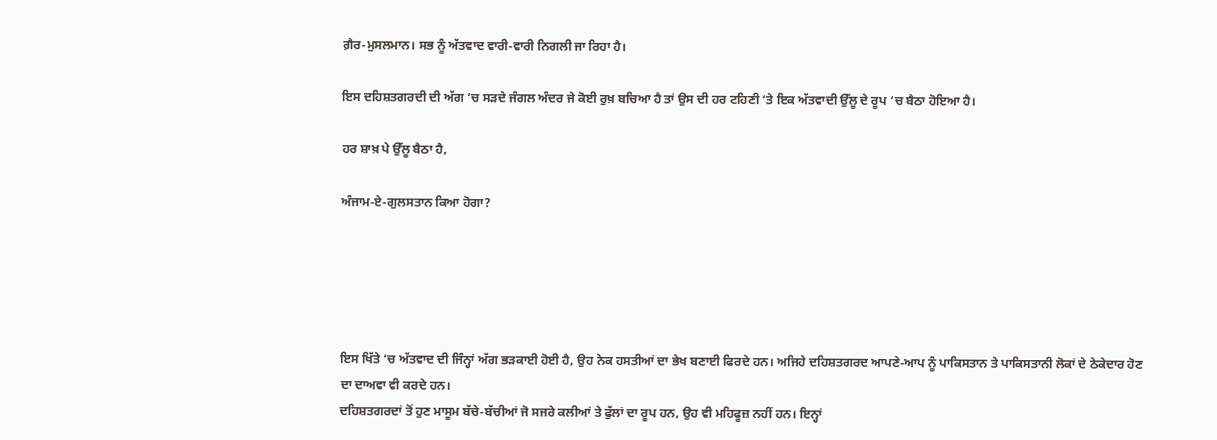ਗ਼ੈਰ-ਮੁਸਲਮਾਨ। ਸਭ ਨੂੰ ਅੱਤਵਾਦ ਵਾਰੀ-ਵਾਰੀ ਨਿਗਲੀ ਜਾ ਰਿਹਾ ਹੈ।

ਇਸ ਦਹਿਸ਼ਤਗਰਦੀ ਦੀ ਅੱਗ ‘ਚ ਸੜਦੇ ਜੰਗਲ ਅੰਦਰ ਜੇ ਕੋਈ ਰੁਖ਼ ਬਚਿਆ ਹੈ ਤਾਂ ਉਸ ਦੀ ਹਰ ਟਹਿਣੀ ‘ਤੇ ਇਕ ਅੱਤਵਾਦੀ ਉੱਲੂ ਦੇ ਰੂਪ ‘ਚ ਬੈਠਾ ਹੋਇਆ ਹੈ।

ਹਰ ਸ਼ਾਖ਼ ਪੇ ਉੱਲੂ ਬੈਠਾ ਹੈ,

ਅੰਜਾਮ-ਏ-ਗੁਲਸਤਾਨ ਕਿਆ ਹੋਗਾ?





ਇਸ ਖਿੱਤੇ ‘ਚ ਅੱਤਵਾਦ ਦੀ ਜਿੰਨ੍ਹਾਂ ਅੱਗ ਭੜਕਾਈ ਹੋਈ ਹੈ, ਉਹ ਨੇਕ ਹਸਤੀਆਂ ਦਾ ਭੇਖ ਬਣਾਈ ਫਿਰਦੇ ਹਨ। ਅਜਿਹੇ ਦਹਿਸ਼ਤਗਰਦ ਆਪਣੇ-ਆਪ ਨੂੰ ਪਾਕਿਸਤਾਨ ਤੇ ਪਾਕਿਸਤਾਨੀ ਲੋਕਾਂ ਦੇ ਠੇਕੇਦਾਰ ਹੋਣ ਦਾ ਦਾਅਵਾ ਵੀ ਕਰਦੇ ਹਨ।
ਦਹਿਸ਼ਤਗਰਦਾਂ ਤੋਂ ਹੁਣ ਮਾਸੂਮ ਬੱਚੇ-ਬੱਚੀਆਂ ਜੋ ਸਜਰੇ ਕਲੀਆਂ ਤੇ ਫੁੱਲਾਂ ਦਾ ਰੂਪ ਹਨ, ਉਹ ਵੀ ਮਹਿਫੂਜ਼ ਨਹੀਂ ਹਨ। ਇਨ੍ਹਾਂ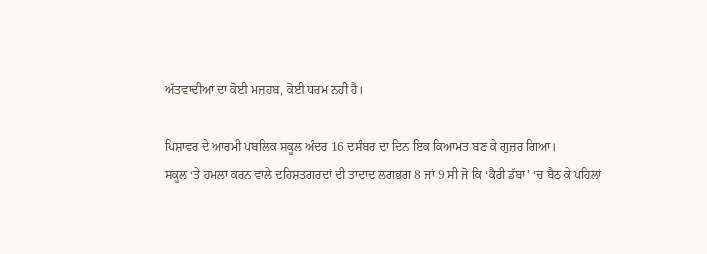ਅੱਤਵਾਦੀਆਂ ਦਾ ਕੋਈ ਮਜ਼ਹਬ, ਕੋਈ ਧਰਮ ਨਹੀਂ ਹੈ।

ਪਿਸ਼ਾਵਰ ਦੇ ਆਰਮੀ ਪਬਲਿਕ ਸਕੂਲ ਅੰਦਰ 16 ਦਸੰਬਰ ਦਾ ਦਿਨ ਇਕ ਕਿਆਮਤ ਬਣ ਕੇ ਗੁਜ਼ਰ ਗਿਆ।
ਸਕੂਲ ‘ਤੇ ਹਮਲਾ ਕਰਨ ਵਾਲੇ ਦਹਿਸ਼ਤਗਰਦਾਂ ਦੀ ਤਾਦਾਦ ਲਗਭਗ 8 ਜਾਂ 9 ਸੀ ਜੋ ਕਿ ‘ਕੈਰੀ ਡੱਬਾ’ ‘ਚ ਬੈਠ ਕੇ ਪਹਿਲਾਂ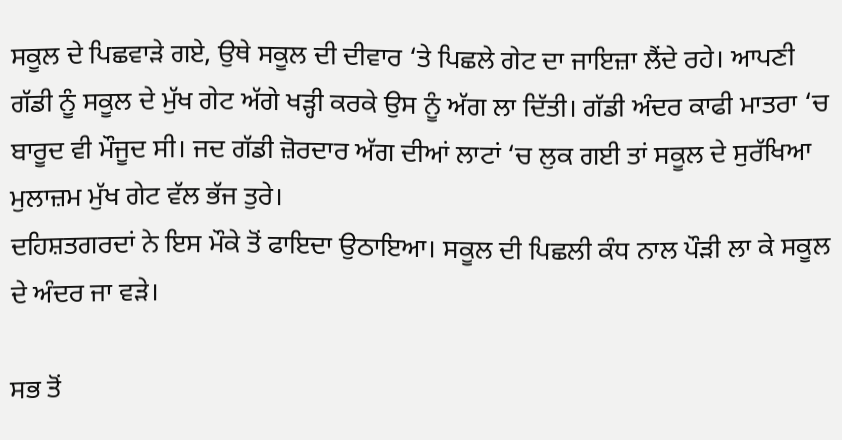ਸਕੂਲ ਦੇ ਪਿਛਵਾੜੇ ਗਏ, ਉਥੇ ਸਕੂਲ ਦੀ ਦੀਵਾਰ ‘ਤੇ ਪਿਛਲੇ ਗੇਟ ਦਾ ਜਾਇਜ਼ਾ ਲੈਂਦੇ ਰਹੇ। ਆਪਣੀ ਗੱਡੀ ਨੂੰ ਸਕੂਲ ਦੇ ਮੁੱਖ ਗੇਟ ਅੱਗੇ ਖੜ੍ਹੀ ਕਰਕੇ ਉਸ ਨੂੰ ਅੱਗ ਲਾ ਦਿੱਤੀ। ਗੱਡੀ ਅੰਦਰ ਕਾਫੀ ਮਾਤਰਾ ‘ਚ ਬਾਰੂਦ ਵੀ ਮੌਜੂਦ ਸੀ। ਜਦ ਗੱਡੀ ਜ਼ੋਰਦਾਰ ਅੱਗ ਦੀਆਂ ਲਾਟਾਂ ‘ਚ ਲੁਕ ਗਈ ਤਾਂ ਸਕੂਲ ਦੇ ਸੁਰੱਖਿਆ ਮੁਲਾਜ਼ਮ ਮੁੱਖ ਗੇਟ ਵੱਲ ਭੱਜ ਤੁਰੇ।
ਦਹਿਸ਼ਤਗਰਦਾਂ ਨੇ ਇਸ ਮੌਕੇ ਤੋਂ ਫਾਇਦਾ ਉਠਾਇਆ। ਸਕੂਲ ਦੀ ਪਿਛਲੀ ਕੰਧ ਨਾਲ ਪੌੜੀ ਲਾ ਕੇ ਸਕੂਲ ਦੇ ਅੰਦਰ ਜਾ ਵੜੇ।

ਸਭ ਤੋਂ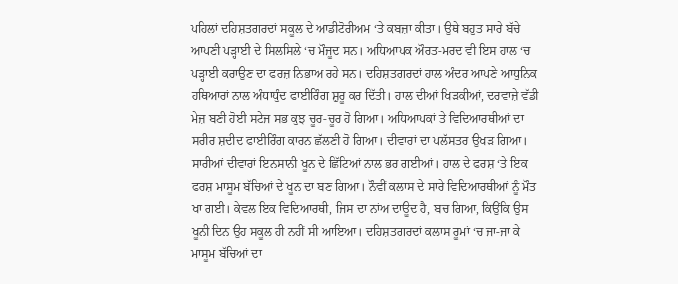ਪਹਿਲਾਂ ਦਹਿਸ਼ਤਗਰਦਾਂ ਸਕੂਲ ਦੇ ਆਡੀਟੋਰੀਅਮ ‘ਤੇ ਕਬਜ਼ਾ ਕੀਤਾ। ਉਥੇ ਬਹੁਤ ਸਾਰੇ ਬੱਚੇ ਆਪਣੀ ਪੜ੍ਹਾਈ ਦੇ ਸਿਲਸਿਲੇ ‘ਚ ਮੌਜੂਦ ਸਨ। ਅਧਿਆਪਕ ਔਰਤ-ਮਰਦ ਵੀ ਇਸ ਹਾਲ ‘ਚ ਪੜ੍ਹਾਈ ਕਰਾਉਣ ਦਾ ਫਰਜ਼ ਨਿਭਾਅ ਰਹੇ ਸਨ। ਦਹਿਸ਼ਤਗਰਦਾਂ ਹਾਲ ਅੰਦਰ ਆਪਣੇ ਆਧੁਨਿਕ ਹਥਿਆਰਾਂ ਨਾਲ ਅੰਧਾਧੁੰਦ ਫਾਈਰਿੰਗ ਸ਼ੁਰੂ ਕਰ ਦਿੱਤੀ। ਹਾਲ ਦੀਆਂ ਖਿੜਕੀਆਂ, ਦਰਵਾਜ਼ੇ ਵੱਡੀ ਮੇਜ਼ ਬਣੀ ਹੋਈ ਸਟੇਜ ਸਭ ਕੁਝ ਚੂਰ-ਚੂਰ ਹੋ ਗਿਆ। ਅਧਿਆਪਕਾਂ ਤੇ ਵਿਦਿਆਰਥੀਆਂ ਦਾ ਸਰੀਰ ਸ਼ਦੀਦ ਫਾਈਰਿੰਗ ਕਾਰਨ ਛੱਲਣੀ ਹੋ ਗਿਆ। ਦੀਵਾਰਾਂ ਦਾ ਪਲੱਸਤਰ ਉਖੜ ਗਿਆ। ਸਾਰੀਆਂ ਦੀਵਾਰਾਂ ਇਨਸਾਨੀ ਖੂਨ ਦੇ ਛਿੱਟਿਆਂ ਨਾਲ ਭਰ ਗਈਆਂ। ਹਾਲ ਦੇ ਫਰਸ਼ ‘ਤੇ ਇਕ ਫਰਸ਼ ਮਾਸੂਮ ਬੱਚਿਆਂ ਦੇ ਖੂਨ ਦਾ ਬਣ ਗਿਆ। ਨੌਵੀਂ ਕਲਾਸ ਦੇ ਸਾਰੇ ਵਿਦਿਆਰਥੀਆਂ ਨੂੰ ਮੌਤ ਖਾ ਗਈ। ਕੇਵਲ ਇਕ ਵਿਦਿਆਰਥੀ, ਜਿਸ ਦਾ ਨਾਂਅ ਦਾਊਦ ਹੈ, ਬਚ ਗਿਆ, ਕਿਉਂਕਿ ਉਸ ਖੂਨੀ ਦਿਨ ਉਹ ਸਕੂਲ ਹੀ ਨਹੀਂ ਸੀ ਆਇਆ। ਦਹਿਸ਼ਤਗਰਦਾਂ ਕਲਾਸ ਰੂਮਾਂ ‘ਚ ਜਾ-ਜਾ ਕੇ ਮਾਸੂਮ ਬੱਚਿਆਂ ਦਾ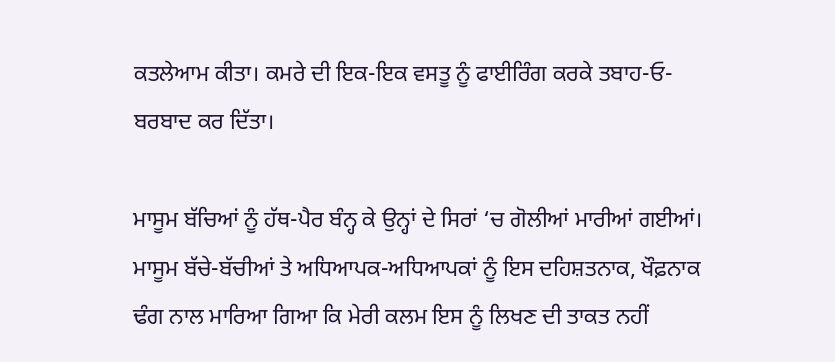ਕਤਲੇਆਮ ਕੀਤਾ। ਕਮਰੇ ਦੀ ਇਕ-ਇਕ ਵਸਤੂ ਨੂੰ ਫਾਈਰਿੰਗ ਕਰਕੇ ਤਬਾਹ-ਓ-ਬਰਬਾਦ ਕਰ ਦਿੱਤਾ।

ਮਾਸੂਮ ਬੱਚਿਆਂ ਨੂੰ ਹੱਥ-ਪੈਰ ਬੰਨ੍ਹ ਕੇ ਉਨ੍ਹਾਂ ਦੇ ਸਿਰਾਂ ‘ਚ ਗੋਲੀਆਂ ਮਾਰੀਆਂ ਗਈਆਂ। ਮਾਸੂਮ ਬੱਚੇ-ਬੱਚੀਆਂ ਤੇ ਅਧਿਆਪਕ-ਅਧਿਆਪਕਾਂ ਨੂੰ ਇਸ ਦਹਿਸ਼ਤਨਾਕ, ਖੌਫ਼ਨਾਕ ਢੰਗ ਨਾਲ ਮਾਰਿਆ ਗਿਆ ਕਿ ਮੇਰੀ ਕਲਮ ਇਸ ਨੂੰ ਲਿਖਣ ਦੀ ਤਾਕਤ ਨਹੀਂ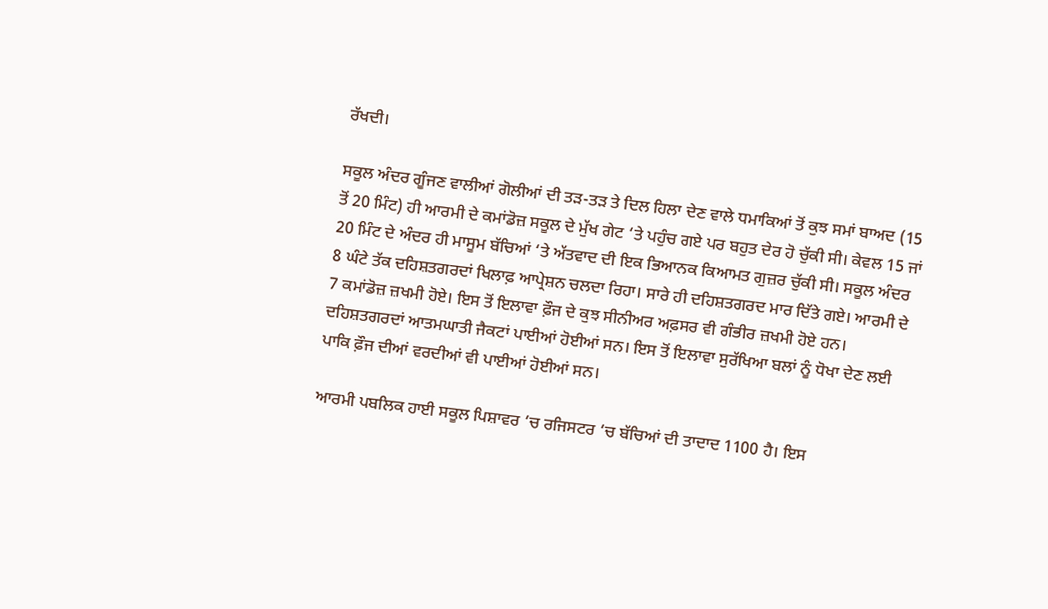ਰੱਖਦੀ।

ਸਕੂਲ ਅੰਦਰ ਗੂੰਜਣ ਵਾਲੀਆਂ ਗੋਲੀਆਂ ਦੀ ਤੜ-ਤੜ ਤੇ ਦਿਲ ਹਿਲਾ ਦੇਣ ਵਾਲੇ ਧਮਾਕਿਆਂ ਤੋਂ ਕੁਝ ਸਮਾਂ ਬਾਅਦ (15 ਤੋਂ 20 ਮਿੰਟ) ਹੀ ਆਰਮੀ ਦੇ ਕਮਾਂਡੋਜ਼ ਸਕੂਲ ਦੇ ਮੁੱਖ ਗੇਟ ‘ਤੇ ਪਹੁੰਚ ਗਏ ਪਰ ਬਹੁਤ ਦੇਰ ਹੋ ਚੁੱਕੀ ਸੀ। ਕੇਵਲ 15 ਜਾਂ 20 ਮਿੰਟ ਦੇ ਅੰਦਰ ਹੀ ਮਾਸੂਮ ਬੱਚਿਆਂ ‘ਤੇ ਅੱਤਵਾਦ ਦੀ ਇਕ ਭਿਆਨਕ ਕਿਆਮਤ ਗੁਜ਼ਰ ਚੁੱਕੀ ਸੀ। ਸਕੂਲ ਅੰਦਰ 8 ਘੰਟੇ ਤੱਕ ਦਹਿਸ਼ਤਗਰਦਾਂ ਖਿਲਾਫ਼ ਆਪ੍ਰੇਸ਼ਨ ਚਲਦਾ ਰਿਹਾ। ਸਾਰੇ ਹੀ ਦਹਿਸ਼ਤਗਰਦ ਮਾਰ ਦਿੱਤੇ ਗਏ। ਆਰਮੀ ਦੇ 7 ਕਮਾਂਡੋਜ਼ ਜ਼ਖਮੀ ਹੋਏ। ਇਸ ਤੋਂ ਇਲਾਵਾ ਫ਼ੌਜ ਦੇ ਕੁਝ ਸੀਨੀਅਰ ਅਫ਼ਸਰ ਵੀ ਗੰਭੀਰ ਜ਼ਖਮੀ ਹੋਏ ਹਨ।
ਦਹਿਸ਼ਤਗਰਦਾਂ ਆਤਮਘਾਤੀ ਜੈਕਟਾਂ ਪਾਈਆਂ ਹੋਈਆਂ ਸਨ। ਇਸ ਤੋਂ ਇਲਾਵਾ ਸੁਰੱਖਿਆ ਬਲਾਂ ਨੂੰ ਧੋਖਾ ਦੇਣ ਲਈ ਪਾਕਿ ਫ਼ੌਜ ਦੀਆਂ ਵਰਦੀਆਂ ਵੀ ਪਾਈਆਂ ਹੋਈਆਂ ਸਨ।

ਆਰਮੀ ਪਬਲਿਕ ਹਾਈ ਸਕੂਲ ਪਿਸ਼ਾਵਰ ‘ਚ ਰਜਿਸਟਰ ‘ਚ ਬੱਚਿਆਂ ਦੀ ਤਾਦਾਦ 1100 ਹੈ। ਇਸ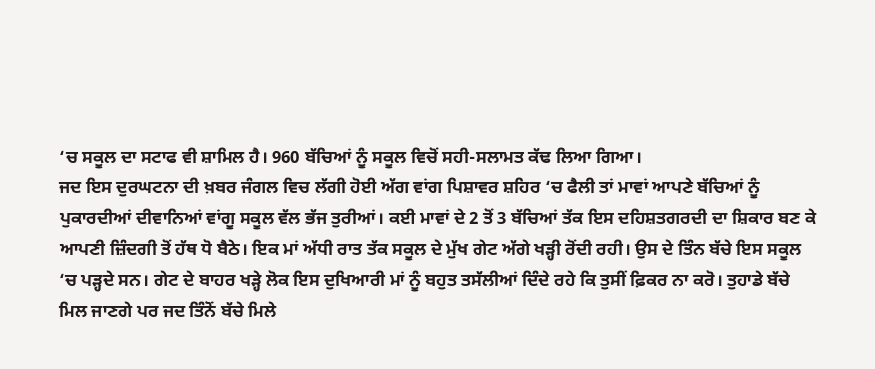‘ਚ ਸਕੂਲ ਦਾ ਸਟਾਫ ਵੀ ਸ਼ਾਮਿਲ ਹੈ। 960 ਬੱਚਿਆਂ ਨੂੰ ਸਕੂਲ ਵਿਚੋਂ ਸਹੀ-ਸਲਾਮਤ ਕੱਢ ਲਿਆ ਗਿਆ।
ਜਦ ਇਸ ਦੁਰਘਟਨਾ ਦੀ ਖ਼ਬਰ ਜੰਗਲ ਵਿਚ ਲੱਗੀ ਹੋਈ ਅੱਗ ਵਾਂਗ ਪਿਸ਼ਾਵਰ ਸ਼ਹਿਰ ‘ਚ ਫੈਲੀ ਤਾਂ ਮਾਵਾਂ ਆਪਣੇ ਬੱਚਿਆਂ ਨੂੰ ਪੁਕਾਰਦੀਆਂ ਦੀਵਾਨਿਆਂ ਵਾਂਗੂ ਸਕੂਲ ਵੱਲ ਭੱਜ ਤੁਰੀਆਂ। ਕਈ ਮਾਵਾਂ ਦੇ 2 ਤੋਂ 3 ਬੱਚਿਆਂ ਤੱਕ ਇਸ ਦਹਿਸ਼ਤਗਰਦੀ ਦਾ ਸ਼ਿਕਾਰ ਬਣ ਕੇ ਆਪਣੀ ਜ਼ਿੰਦਗੀ ਤੋਂ ਹੱਥ ਧੋ ਬੈਠੇ। ਇਕ ਮਾਂ ਅੱਧੀ ਰਾਤ ਤੱਕ ਸਕੂਲ ਦੇ ਮੁੱਖ ਗੇਟ ਅੱਗੇ ਖੜ੍ਹੀ ਰੋਂਦੀ ਰਹੀ। ਉਸ ਦੇ ਤਿੰਨ ਬੱਚੇ ਇਸ ਸਕੂਲ ‘ਚ ਪੜ੍ਹਦੇ ਸਨ। ਗੇਟ ਦੇ ਬਾਹਰ ਖੜ੍ਹੇ ਲੋਕ ਇਸ ਦੁਖਿਆਰੀ ਮਾਂ ਨੂੰ ਬਹੁਤ ਤਸੱਲੀਆਂ ਦਿੰਦੇ ਰਹੇ ਕਿ ਤੁਸੀਂ ਫ਼ਿਕਰ ਨਾ ਕਰੋ। ਤੁਹਾਡੇ ਬੱਚੇ ਮਿਲ ਜਾਣਗੇ ਪਰ ਜਦ ਤਿੰਨੋਂ ਬੱਚੇ ਮਿਲੇ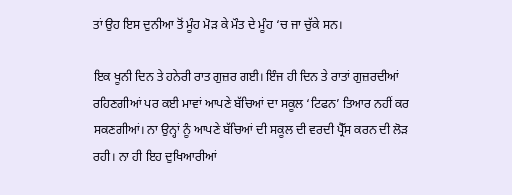ਤਾਂ ਉਹ ਇਸ ਦੁਨੀਆ ਤੋਂ ਮੂੰਹ ਮੋੜ ਕੇ ਮੌਤ ਦੇ ਮੂੰਹ ‘ਚ ਜਾ ਚੁੱਕੇ ਸਨ।

ਇਕ ਖੂਨੀ ਦਿਨ ਤੇ ਹਨੇਰੀ ਰਾਤ ਗੁਜ਼ਰ ਗਈ। ਇੰਜ ਹੀ ਦਿਨ ਤੇ ਰਾਤਾਂ ਗੁਜ਼ਰਦੀਆਂ ਰਹਿਣਗੀਆਂ ਪਰ ਕਈ ਮਾਵਾਂ ਆਪਣੇ ਬੱਚਿਆਂ ਦਾ ਸਕੂਲ ‘ਟਿਫਨ’ ਤਿਆਰ ਨਹੀਂ ਕਰ ਸਕਣਗੀਆਂ। ਨਾ ਉਨ੍ਹਾਂ ਨੂੰ ਆਪਣੇ ਬੱਚਿਆਂ ਦੀ ਸਕੂਲ ਦੀ ਵਰਦੀ ਪ੍ਰੈੱਸ ਕਰਨ ਦੀ ਲੋੜ ਰਹੀ। ਨਾ ਹੀ ਇਹ ਦੁਖਿਆਰੀਆਂ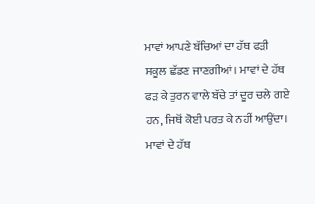ਮਾਵਾਂ ਆਪਣੇ ਬੱਚਿਆਂ ਦਾ ਹੱਥ ਫੜੀ ਸਕੂਲ ਛੱਡਣ ਜਾਣਗੀਆਂ। ਮਾਵਾਂ ਦੇ ਹੱਥ ਫੜ ਕੇ ਤੁਰਨ ਵਾਲੇ ਬੱਚੇ ਤਾਂ ਦੂਰ ਚਲੇ ਗਏ ਹਨ, ਜਿਥੋਂ ਕੋਈ ਪਰਤ ਕੇ ਨਹੀਂ ਆਉਂਦਾ। ਮਾਵਾਂ ਦੇ ਹੱਥ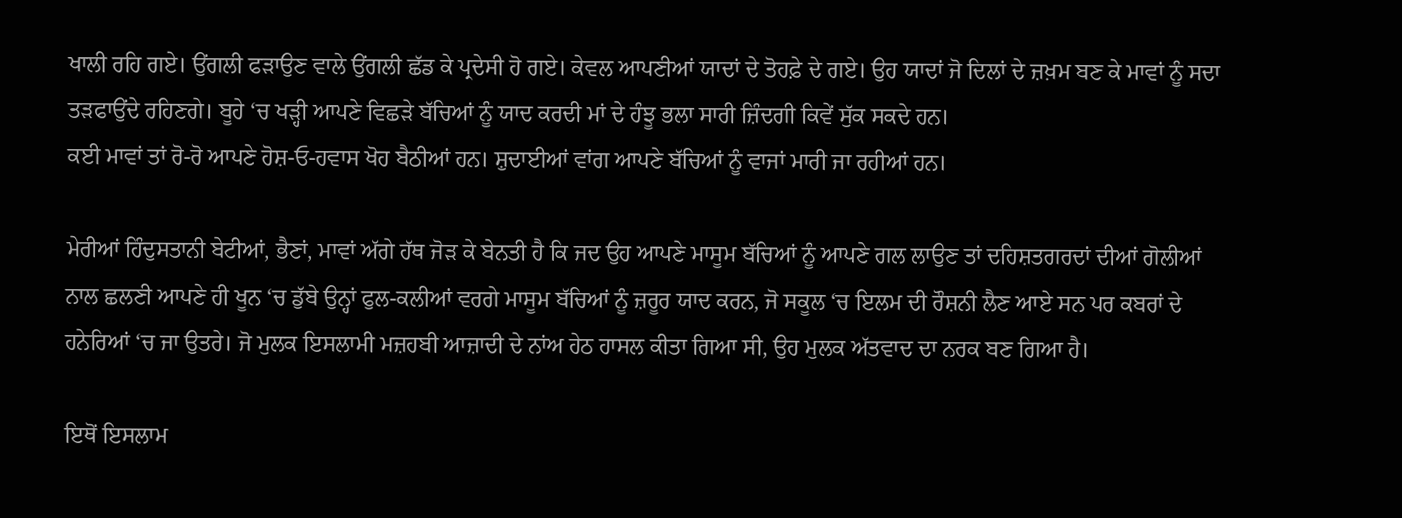ਖਾਲੀ ਰਹਿ ਗਏ। ਉਂਗਲੀ ਫੜਾਉਣ ਵਾਲੇ ਉਂਗਲੀ ਛੱਡ ਕੇ ਪ੍ਰਦੇਸੀ ਹੋ ਗਏ। ਕੇਵਲ ਆਪਣੀਆਂ ਯਾਦਾਂ ਦੇ ਤੋਹਫ਼ੇ ਦੇ ਗਏ। ਉਹ ਯਾਦਾਂ ਜੋ ਦਿਲਾਂ ਦੇ ਜ਼ਖ਼ਮ ਬਣ ਕੇ ਮਾਵਾਂ ਨੂੰ ਸਦਾ ਤੜਫਾਉਂਦੇ ਰਹਿਣਗੇ। ਬੂਹੇ ‘ਚ ਖੜ੍ਹੀ ਆਪਣੇ ਵਿਛੜੇ ਬੱਚਿਆਂ ਨੂੰ ਯਾਦ ਕਰਦੀ ਮਾਂ ਦੇ ਹੰਝੂ ਭਲਾ ਸਾਰੀ ਜ਼ਿੰਦਗੀ ਕਿਵੇਂ ਸੁੱਕ ਸਕਦੇ ਹਨ।
ਕਈ ਮਾਵਾਂ ਤਾਂ ਰੋ-ਰੋ ਆਪਣੇ ਹੋਸ਼-ਓ-ਹਵਾਸ ਖੋਹ ਬੈਠੀਆਂ ਹਨ। ਸ਼ੁਦਾਈਆਂ ਵਾਂਗ ਆਪਣੇ ਬੱਚਿਆਂ ਨੂੰ ਵਾਜਾਂ ਮਾਰੀ ਜਾ ਰਹੀਆਂ ਹਨ।

ਮੇਰੀਆਂ ਹਿੰਦੁਸਤਾਨੀ ਬੇਟੀਆਂ, ਭੈਣਾਂ, ਮਾਵਾਂ ਅੱਗੇ ਹੱਥ ਜੋੜ ਕੇ ਬੇਨਤੀ ਹੈ ਕਿ ਜਦ ਉਹ ਆਪਣੇ ਮਾਸੂਮ ਬੱਚਿਆਂ ਨੂੰ ਆਪਣੇ ਗਲ ਲਾਉਣ ਤਾਂ ਦਹਿਸ਼ਤਗਰਦਾਂ ਦੀਆਂ ਗੋਲੀਆਂ ਨਾਲ ਛਲਣੀ ਆਪਣੇ ਹੀ ਖੂਨ ‘ਚ ਡੁੱਬੇ ਉਨ੍ਹਾਂ ਫੁਲ-ਕਲੀਆਂ ਵਰਗੇ ਮਾਸੂਮ ਬੱਚਿਆਂ ਨੂੰ ਜ਼ਰੂਰ ਯਾਦ ਕਰਨ, ਜੋ ਸਕੂਲ ‘ਚ ਇਲਮ ਦੀ ਰੌਸ਼ਨੀ ਲੈਣ ਆਏ ਸਨ ਪਰ ਕਬਰਾਂ ਦੇ ਹਨੇਰਿਆਂ ‘ਚ ਜਾ ਉਤਰੇ। ਜੋ ਮੁਲਕ ਇਸਲਾਮੀ ਮਜ਼ਹਬੀ ਆਜ਼ਾਦੀ ਦੇ ਨਾਂਅ ਹੇਠ ਹਾਸਲ ਕੀਤਾ ਗਿਆ ਸੀ, ਉਹ ਮੁਲਕ ਅੱਤਵਾਦ ਦਾ ਨਰਕ ਬਣ ਗਿਆ ਹੈ।

ਇਥੋਂ ਇਸਲਾਮ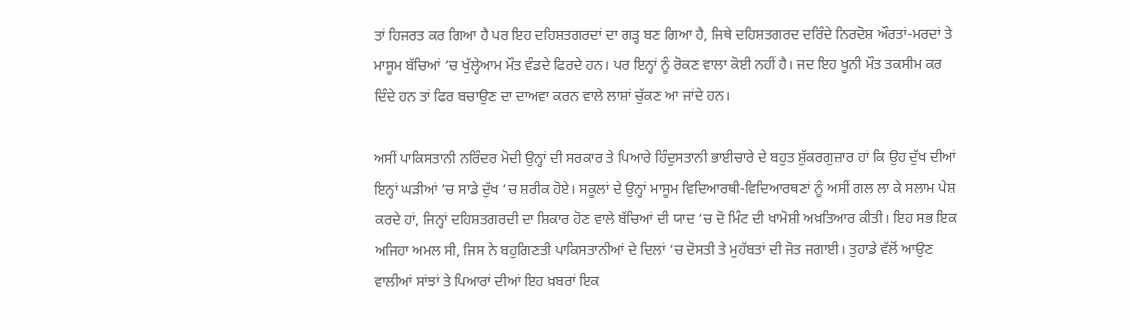ਤਾਂ ਹਿਜਰਤ ਕਰ ਗਿਆ ਹੈ ਪਰ ਇਹ ਦਹਿਸ਼ਤਗਰਦਾਂ ਦਾ ਗੜ੍ਹ ਬਣ ਗਿਆ ਹੈ, ਜਿਥੇ ਦਹਿਸ਼ਤਗਰਦ ਦਰਿੰਦੇ ਨਿਰਦੋਸ਼ ਔਰਤਾਂ-ਮਰਦਾਂ ਤੇ ਮਾਸੂਮ ਬੱਚਿਆਂ ‘ਚ ਖੁੱਲ੍ਹੇਆਮ ਮੌਤ ਵੰਡਦੇ ਫਿਰਦੇ ਹਨ। ਪਰ ਇਨ੍ਹਾਂ ਨੂੰ ਰੋਕਣ ਵਾਲਾ ਕੋਈ ਨਹੀਂ ਹੈ। ਜਦ ਇਹ ਖੂਨੀ ਮੌਤ ਤਕਸੀਮ ਕਰ ਦਿੰਦੇ ਹਨ ਤਾਂ ਫਿਰ ਬਚਾਉਣ ਦਾ ਦਾਅਵਾ ਕਰਨ ਵਾਲੇ ਲਾਸ਼ਾਂ ਚੁੱਕਣ ਆ ਜਾਂਦੇ ਹਨ।

ਅਸੀਂ ਪਾਕਿਸਤਾਨੀ ਨਰਿੰਦਰ ਮੋਦੀ ਉਨ੍ਹਾਂ ਦੀ ਸਰਕਾਰ ਤੇ ਪਿਆਰੇ ਹਿੰਦੁਸਤਾਨੀ ਭਾਈਚਾਰੇ ਦੇ ਬਹੁਤ ਸ਼ੁੱਕਰਗੁਜ਼ਾਰ ਹਾਂ ਕਿ ਉਹ ਦੁੱਖ ਦੀਆਂ ਇਨ੍ਹਾਂ ਘੜੀਆਂ ‘ਚ ਸਾਡੇ ਦੁੱਖ ‘ਚ ਸ਼ਰੀਕ ਹੋਏ। ਸਕੂਲਾਂ ਦੇ ਉਨ੍ਹਾਂ ਮਾਸੂਮ ਵਿਦਿਆਰਥੀ-ਵਿਦਿਆਰਥਣਾਂ ਨੂੰ ਅਸੀਂ ਗਲ ਲਾ ਕੇ ਸਲਾਮ ਪੇਸ਼ ਕਰਦੇ ਹਾਂ, ਜਿਨ੍ਹਾਂ ਦਹਿਸ਼ਤਗਰਦੀ ਦਾ ਸ਼ਿਕਾਰ ਹੋਣ ਵਾਲੇ ਬੱਚਿਆਂ ਦੀ ਯਾਦ ‘ਚ ਦੋ ਮਿੰਟ ਦੀ ਖਾਮੋਸ਼ੀ ਅਖ਼ਤਿਆਰ ਕੀਤੀ। ਇਹ ਸਭ ਇਕ ਅਜਿਹਾ ਅਮਲ ਸੀ, ਜਿਸ ਨੇ ਬਹੁਗਿਣਤੀ ਪਾਕਿਸਤਾਨੀਆਂ ਦੇ ਦਿਲਾਂ ‘ਚ ਦੋਸਤੀ ਤੇ ਮੁਹੱਬਤਾਂ ਦੀ ਜੋਤ ਜਗਾਈ। ਤੁਹਾਡੇ ਵੱਲੋਂ ਆਉਣ ਵਾਲੀਆਂ ਸਾਂਝਾਂ ਤੇ ਪਿਆਰਾਂ ਦੀਆਂ ਇਹ ਖ਼ਬਰਾਂ ਇਕ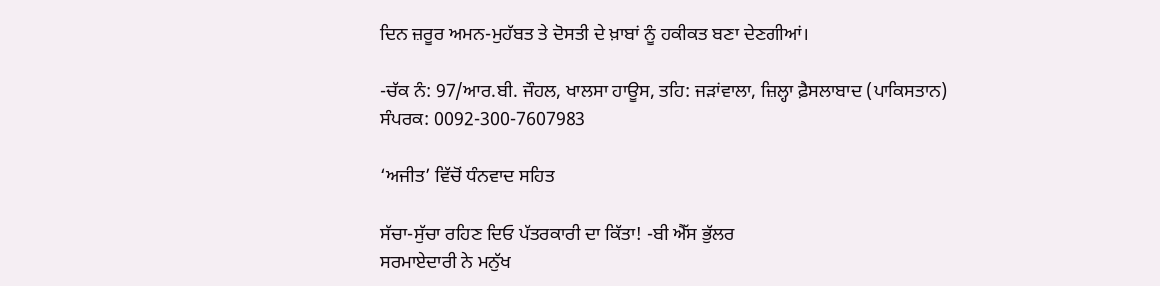ਦਿਨ ਜ਼ਰੂਰ ਅਮਨ-ਮੁਹੱਬਤ ਤੇ ਦੋਸਤੀ ਦੇ ਖ਼ਾਬਾਂ ਨੂੰ ਹਕੀਕਤ ਬਣਾ ਦੇਣਗੀਆਂ।

-ਚੱਕ ਨੰ: 97/ਆਰ.ਬੀ. ਜੌਹਲ, ਖਾਲਸਾ ਹਾਊਸ, ਤਹਿ: ਜੜਾਂਵਾਲਾ, ਜ਼ਿਲ੍ਹਾ ਫ਼ੈਸਲਾਬਾਦ (ਪਾਕਿਸਤਾਨ)
ਸੰਪਰਕ: 0092-300-7607983

‘ਅਜੀਤ’ ਵਿੱਚੋਂ ਧੰਨਵਾਦ ਸਹਿਤ

ਸੱਚਾ-ਸੁੱਚਾ ਰਹਿਣ ਦਿਓ ਪੱਤਰਕਾਰੀ ਦਾ ਕਿੱਤਾ! -ਬੀ ਐੱਸ ਭੁੱਲਰ
ਸਰਮਾਏਦਾਰੀ ਨੇ ਮਨੁੱਖ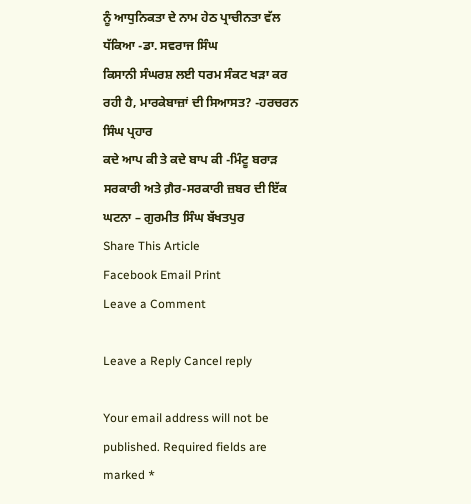ਨੂੰ ਆਧੁਨਿਕਤਾ ਦੇ ਨਾਮ ਹੇਠ ਪ੍ਰਾਚੀਨਤਾ ਵੱਲ ਧੱਕਿਆ -ਡਾ. ਸਵਰਾਜ ਸਿੰਘ
ਕਿਸਾਨੀ ਸੰਘਰਸ਼ ਲਈ ਧਰਮ ਸੰਕਟ ਖੜਾ ਕਰ ਰਹੀ ਹੈ, ਮਾਰਕੇਬਾਜ਼ਾਂ ਦੀ ਸਿਆਸਤ? -ਹਰਚਰਨ ਸਿੰਘ ਪ੍ਰਹਾਰ
ਕਦੇ ਆਪ ਕੀ ਤੇ ਕਦੇ ਬਾਪ ਕੀ -ਮਿੰਟੂ ਬਰਾੜ
ਸਰਕਾਰੀ ਅਤੇ ਗ਼ੈਰ-ਸਰਕਾਰੀ ਜ਼ਬਰ ਦੀ ਇੱਕ ਘਟਨਾ – ਗੁਰਮੀਤ ਸਿੰਘ ਬੱਖਤਪੁਰ
Share This Article
Facebook Email Print
Leave a Comment

Leave a Reply Cancel reply

Your email address will not be published. Required fields are marked *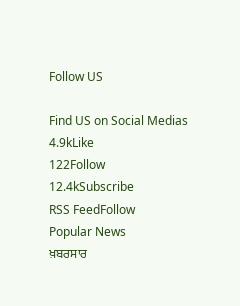Follow US

Find US on Social Medias
4.9kLike
122Follow
12.4kSubscribe
RSS FeedFollow
Popular News
ਖ਼ਬਰਸਾਰ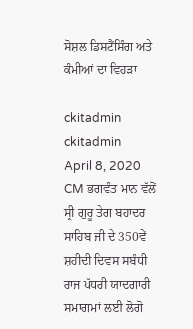ਸੋਸ਼ਲ ਡਿਸਟੈਂਸਿੰਗ ਅਤੇ ਕੰਮੀਆਂ ਦਾ ਵਿਹੜਾ

ckitadmin
ckitadmin
April 8, 2020
CM ਭਗਵੰਤ ਮਾਨ ਵੱਲੋਂ ਸ੍ਰੀ ਗੁਰੂ ਤੇਗ ਬਹਾਦਰ ਸਾਹਿਬ ਜੀ ਦੇ 350ਵੇਂ ਸ਼ਹੀਦੀ ਦਿਵਸ ਸਬੰਧੀ ਰਾਜ ਪੱਧਰੀ ਯਾਦਗਾਰੀ ਸਮਾਗਮਾਂ ਲਈ ਲੋਗੋ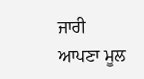ਜਾਰੀ
ਆਪਣਾ ਮੂਲ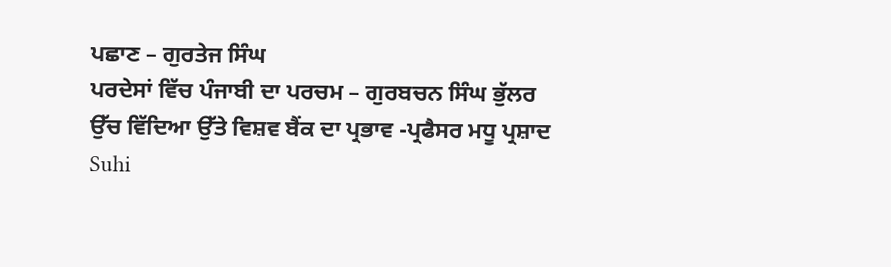ਪਛਾਣ – ਗੁਰਤੇਜ ਸਿੰਘ
ਪਰਦੇਸਾਂ ਵਿੱਚ ਪੰਜਾਬੀ ਦਾ ਪਰਚਮ – ਗੁਰਬਚਨ ਸਿੰਘ ਭੁੱਲਰ
ਉੱਚ ਵਿੱਦਿਆ ਉੱਤੇ ਵਿਸ਼ਵ ਬੈਂਕ ਦਾ ਪ੍ਰਭਾਵ -ਪ੍ਰਫੈਸਰ ਮਧੂ ਪ੍ਰਸ਼ਾਦ
Suhi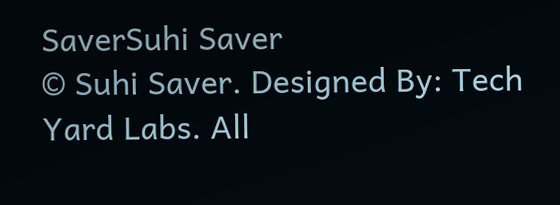SaverSuhi Saver
© Suhi Saver. Designed By: Tech Yard Labs. All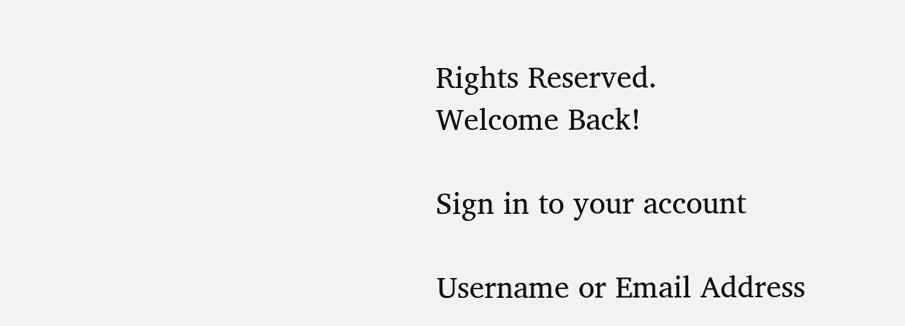Rights Reserved.
Welcome Back!

Sign in to your account

Username or Email Address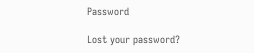Password

Lost your password?